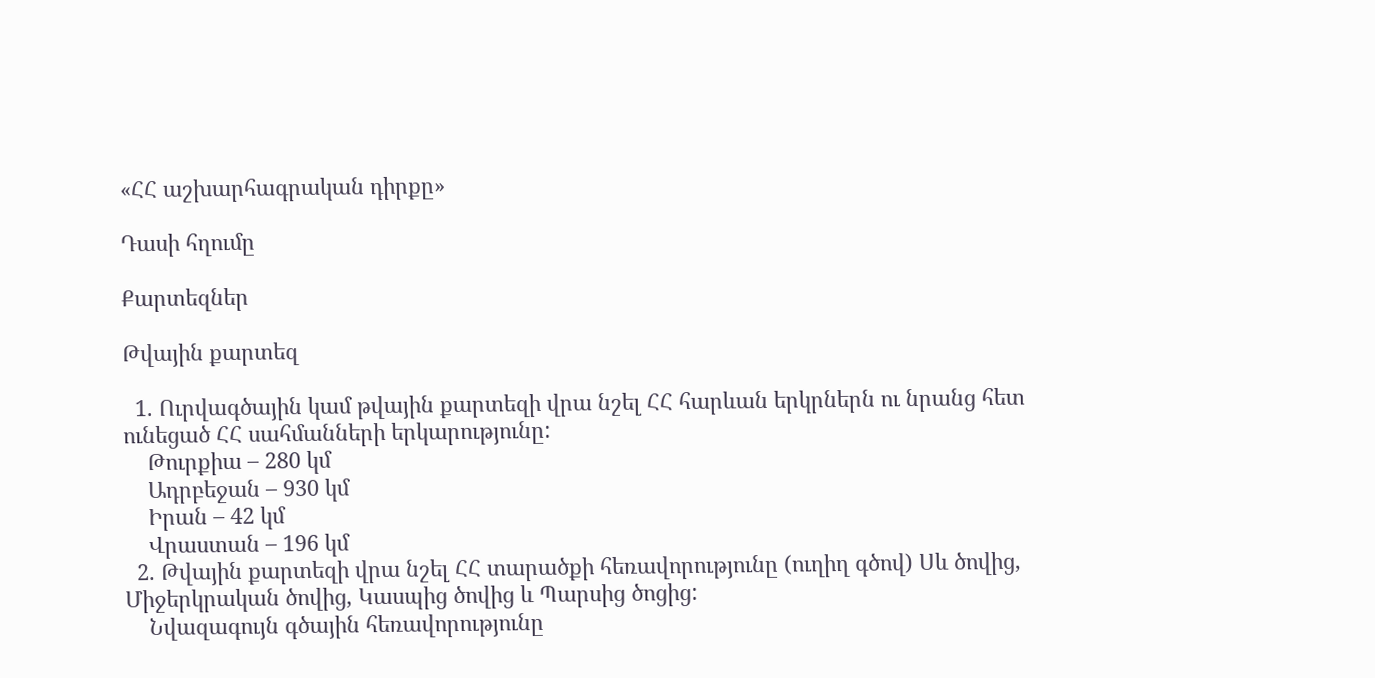«ՀՀ աշխարհագրական դիրքը»

Դասի հղումը

Քարտեզներ

Թվային քարտեզ

  1. Ուրվագծային կամ թվային քարտեզի վրա նշել ՀՀ հարևան երկրներն ու նրանց հետ ունեցած ՀՀ սահմանների երկարությունը:
    Թուրքիա – 280 կմ
    Ադրբեջան – 930 կմ
    Իրան – 42 կմ
    Վրաստան – 196 կմ
  2. Թվային քարտեզի վրա նշել ՀՀ տարածքի հեռավորությունը (ուղիղ գծով) Սև ծովից, Միջերկրական ծովից, Կասպից ծովից և Պարսից ծոցից:
    Նվազագույն գծային հեռավորությունը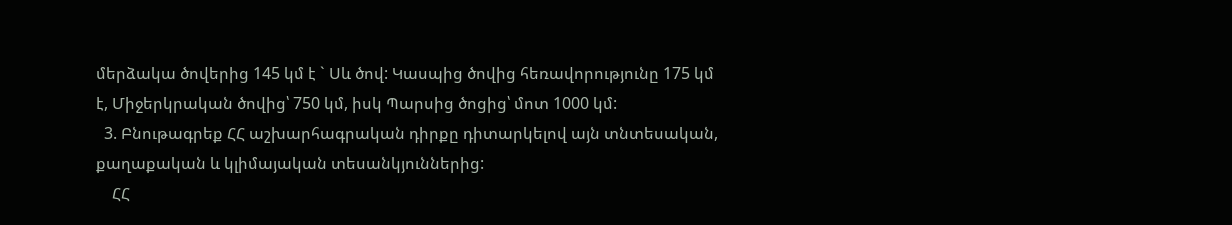մերձակա ծովերից 145 կմ է ` Սև ծով: Կասպից ծովից հեռավորությունը 175 կմ է, Միջերկրական ծովից՝ 750 կմ, իսկ Պարսից ծոցից՝ մոտ 1000 կմ:
  3. Բնութագրեք ՀՀ աշխարհագրական դիրքը դիտարկելով այն տնտեսական, քաղաքական և կլիմայական տեսանկյուններից:
    ՀՀ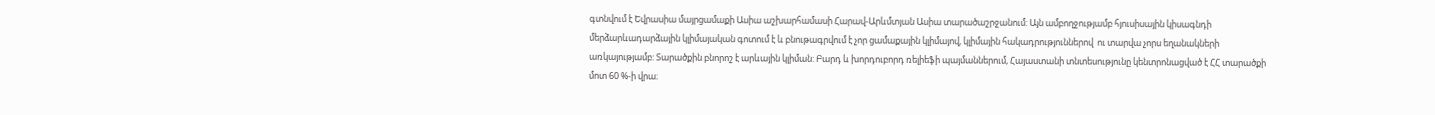գտնվում է Եվրասիա մայրցամաքի Ասիա աշխարհամասի Հարավ-Արևմտյան Ասիա տարածաշրջանում: Այն ամբողջությամբ հյուսիսային կիսագնդի մերձարևադարձային կլիմայական գոտում է և բնութագրվում է չոր ցամաքային կլիմայով, կլիմային հակադրություններով  ու տարվա չորս եղանակների առկայությամբ: Տարածքին բնորոշ է արևային կլիման: Բարդ և խորդուբորդ ռելիեֆի պայմաններում, Հայաստանի տնտեսությունը կենտրոնացված է ՀՀ տարածքի մոտ 60 %-ի վրա։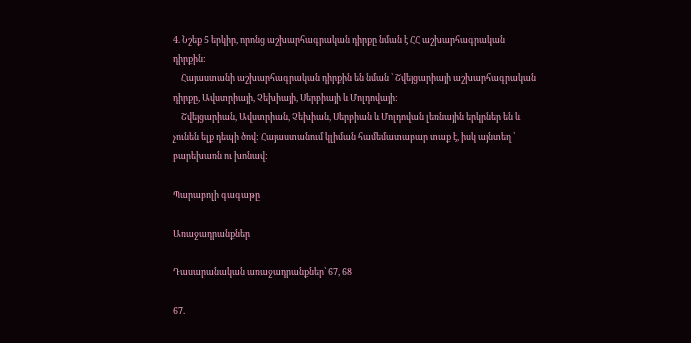4. Նշեք 5 երկիր, որոնց աշխարհագրական դիրքը նման է ՀՀ աշխարհագրական դիրքին:
    Հայաստանի աշխարհագրական դիրքին են նման ՝ Շվեյցարիայի աշխարհագրական դիրքը, Ավստրիայի, Չեխիայի, Սերբիայի և Մոլդովայի:
    Շվեյցարիան, Ավստրիան, Չեխիան, Սերբիան և Մոլդովան լեռնային երկրներ են և չունեն ելք դեպի ծով: Հայաստանում կլիման համեմատաբար տաք է, իսկ այնտեղ ՝ բարեխառն ու խոնավ:

Պարաբոլի գագաթը

Առաջադրանքներ

Դասարանական առաջադրանքներ՝ 67, 68

67.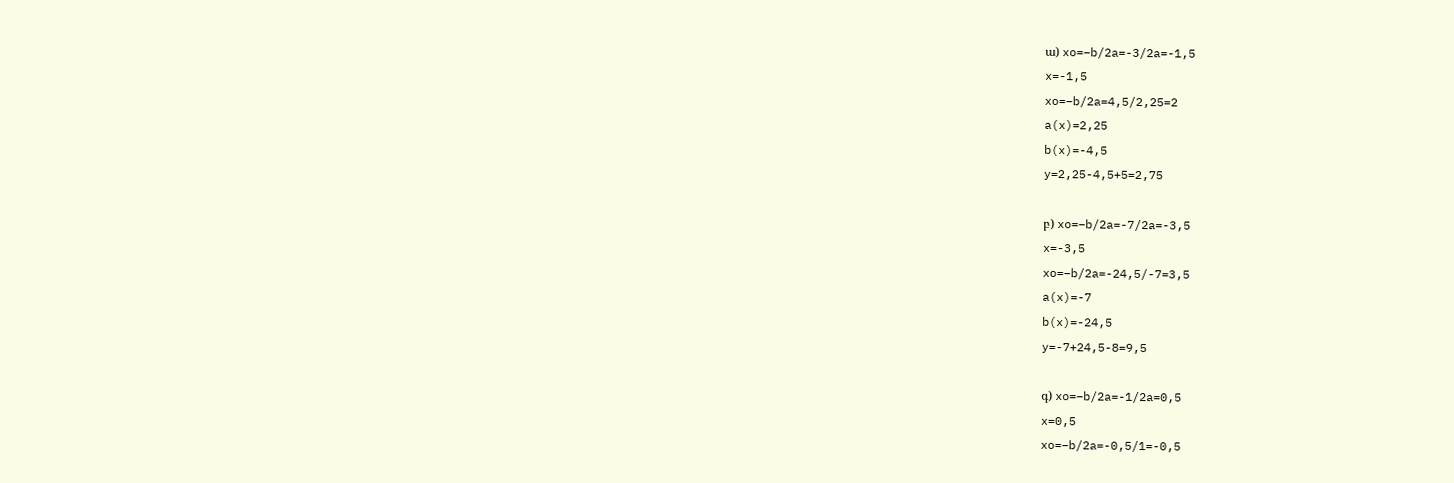ա) xo=−b/2a=-3/2a=-1,5
x=-1,5
xo=−b/2a=4,5/2,25=2
a(x)=2,25
b(x)=-4,5
y=2,25-4,5+5=2,75

բ) xo=−b/2a=-7/2a=-3,5
x=-3,5
xo=−b/2a=-24,5/-7=3,5
a(x)=-7
b(x)=-24,5
y=-7+24,5-8=9,5

գ) xo=−b/2a=-1/2a=0,5
x=0,5
xo=−b/2a=-0,5/1=-0,5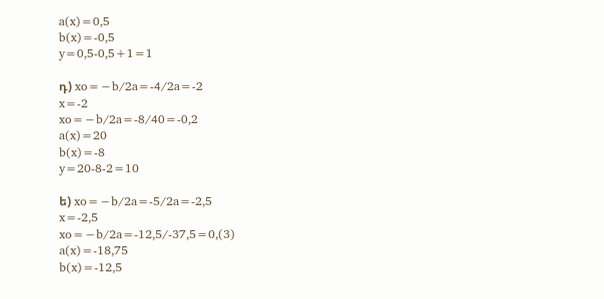a(x)=0,5
b(x)=-0,5
y=0,5-0,5+1=1

դ) xo=−b/2a=-4/2a=-2
x=-2
xo=−b/2a=-8/40=-0,2
a(x)=20
b(x)=-8
y=20-8-2=10

ե) xo=−b/2a=-5/2a=-2,5
x=-2,5
xo=−b/2a=-12,5/-37,5=0,(3)
a(x)=-18,75
b(x)=-12,5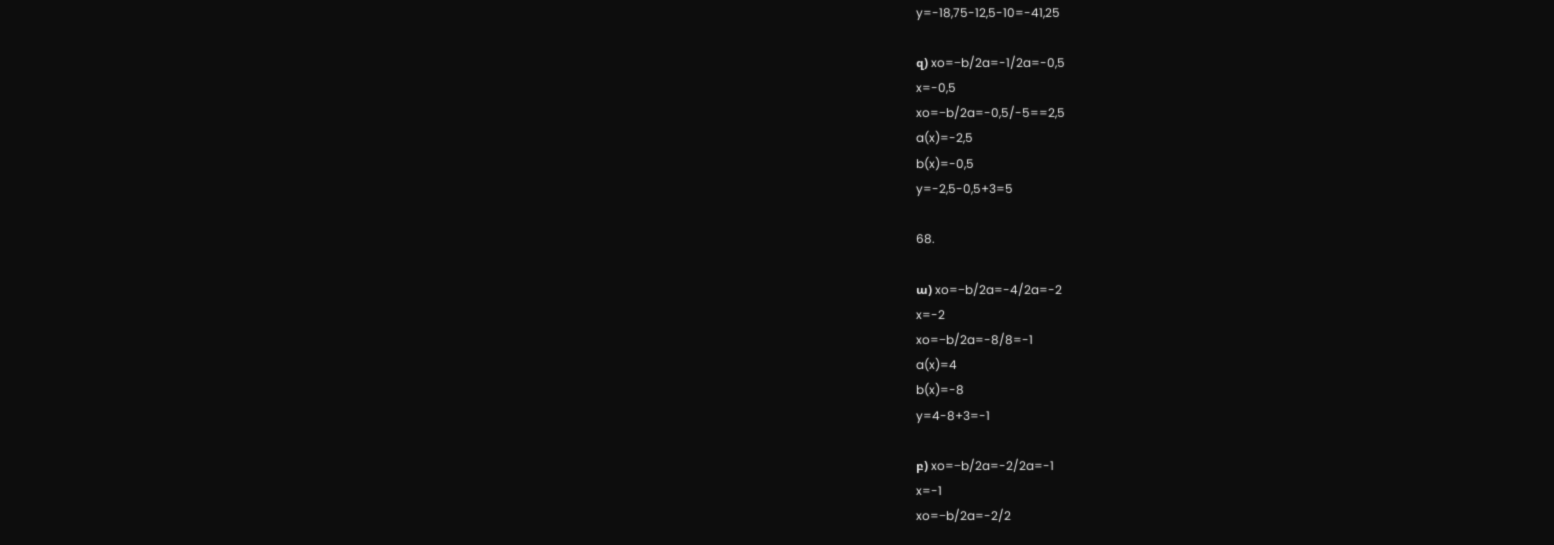y=-18,75-12,5-10=-41,25

զ) xo=−b/2a=-1/2a=-0,5
x=-0,5
xo=−b/2a=-0,5/-5==2,5
a(x)=-2,5
b(x)=-0,5
y=-2,5-0,5+3=5

68.

ա) xo=−b/2a=-4/2a=-2
x=-2
xo=−b/2a=-8/8=-1
a(x)=4
b(x)=-8
y=4-8+3=-1

բ) xo=−b/2a=-2/2a=-1
x=-1
xo=−b/2a=-2/2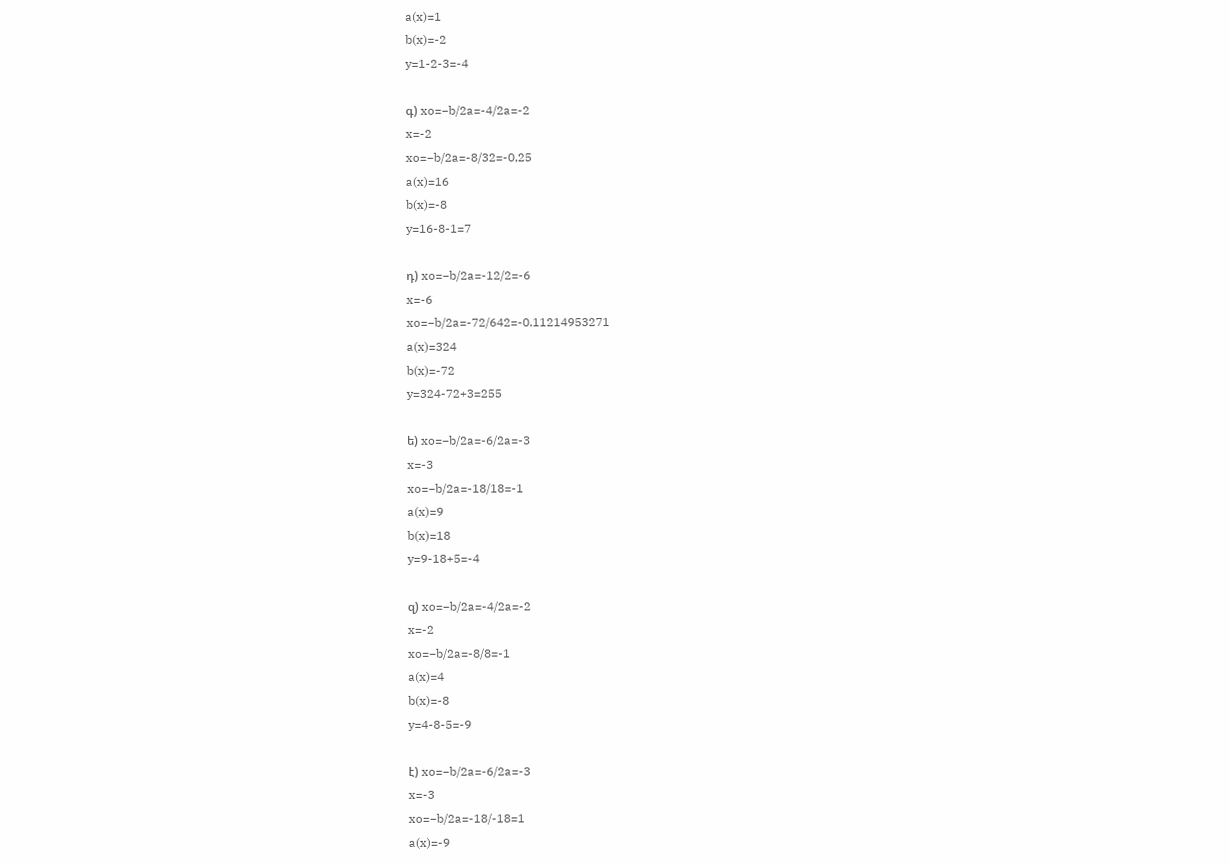a(x)=1
b(x)=-2
y=1-2-3=-4

գ) xo=−b/2a=-4/2a=-2
x=-2
xo=−b/2a=-8/32=-0,25
a(x)=16
b(x)=-8
y=16-8-1=7

դ) xo=−b/2a=-12/2=-6
x=-6
xo=−b/2a=-72/642=-0.11214953271
a(x)=324
b(x)=-72
y=324-72+3=255

ե) xo=−b/2a=-6/2a=-3
x=-3
xo=−b/2a=-18/18=-1
a(x)=9
b(x)=18
y=9-18+5=-4

զ) xo=−b/2a=-4/2a=-2
x=-2
xo=−b/2a=-8/8=-1
a(x)=4
b(x)=-8
y=4-8-5=-9

է) xo=−b/2a=-6/2a=-3
x=-3
xo=−b/2a=-18/-18=1
a(x)=-9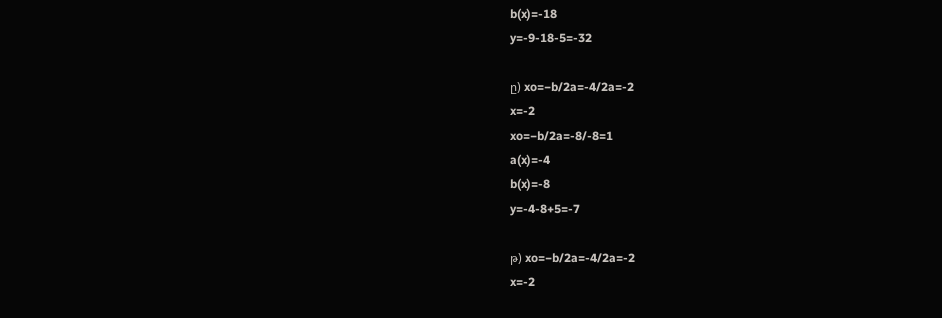b(x)=-18
y=-9-18-5=-32

ը) xo=−b/2a=-4/2a=-2
x=-2
xo=−b/2a=-8/-8=1
a(x)=-4
b(x)=-8
y=-4-8+5=-7

թ) xo=−b/2a=-4/2a=-2
x=-2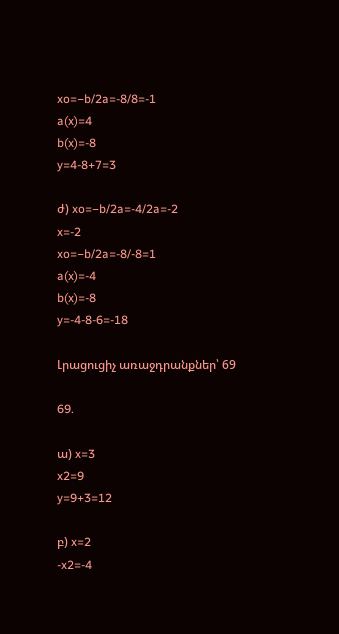xo=−b/2a=-8/8=-1
a(x)=4
b(x)=-8
y=4-8+7=3

ժ) xo=−b/2a=-4/2a=-2
x=-2
xo=−b/2a=-8/-8=1
a(x)=-4
b(x)=-8
y=-4-8-6=-18

Լրացուցիչ առաջդրանքներ՝ 69

69.

ա) x=3
x2=9
y=9+3=12

բ) x=2
-x2=-4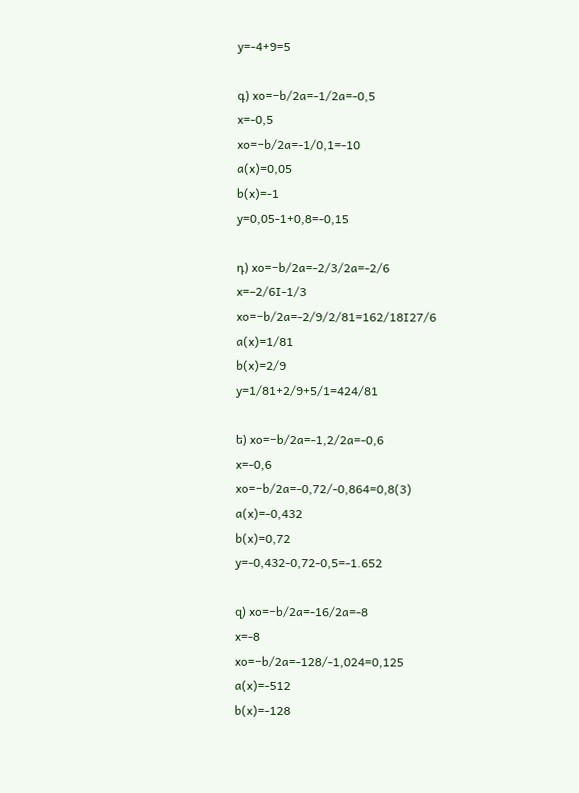y=-4+9=5

գ) xo=−b/2a=-1/2a=-0,5
x=-0,5
xo=−b/2a=-1/0,1=-10
a(x)=0,05
b(x)=-1
y=0,05-1+0,8=-0,15

դ) xo=−b/2a=-2/3/2a=-2/6
x=–2/6I-1/3
xo=−b/2a=-2/9/2/81=162/18I27/6
a(x)=1/81
b(x)=2/9
y=1/81+2/9+5/1=424/81

ե) xo=−b/2a=-1,2/2a=-0,6
x=-0,6
xo=−b/2a=-0,72/-0,864=0,8(3)
a(x)=-0,432
b(x)=0,72
y=-0,432-0,72-0,5=-1.652

զ) xo=−b/2a=-16/2a=-8
x=-8
xo=−b/2a=-128/-1,024=0,125
a(x)=-512
b(x)=-128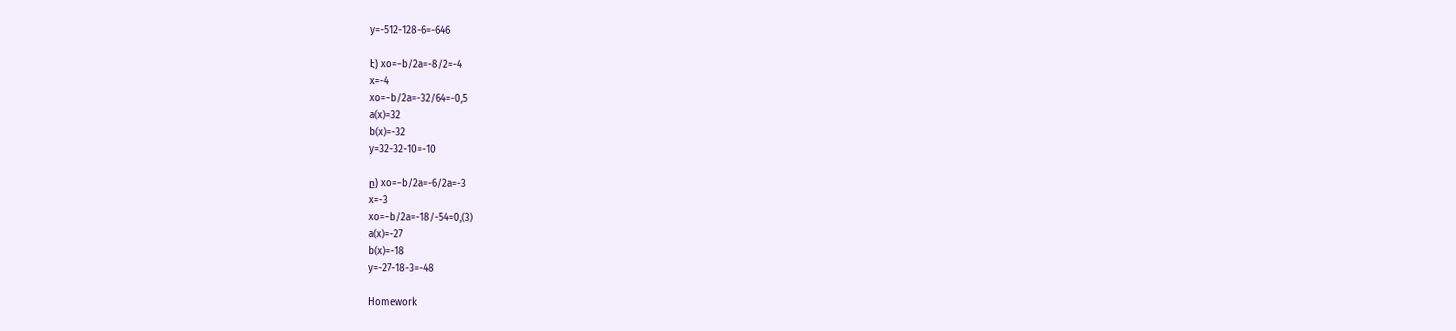y=-512-128-6=-646

է) xo=−b/2a=-8/2=-4
x=-4
xo=−b/2a=-32/64=-0,5
a(x)=32
b(x)=-32
y=32-32-10=-10

ը) xo=−b/2a=-6/2a=-3
x=-3
xo=−b/2a=-18/-54=0,(3)
a(x)=-27
b(x)=-18
y=-27-18-3=-48

Homework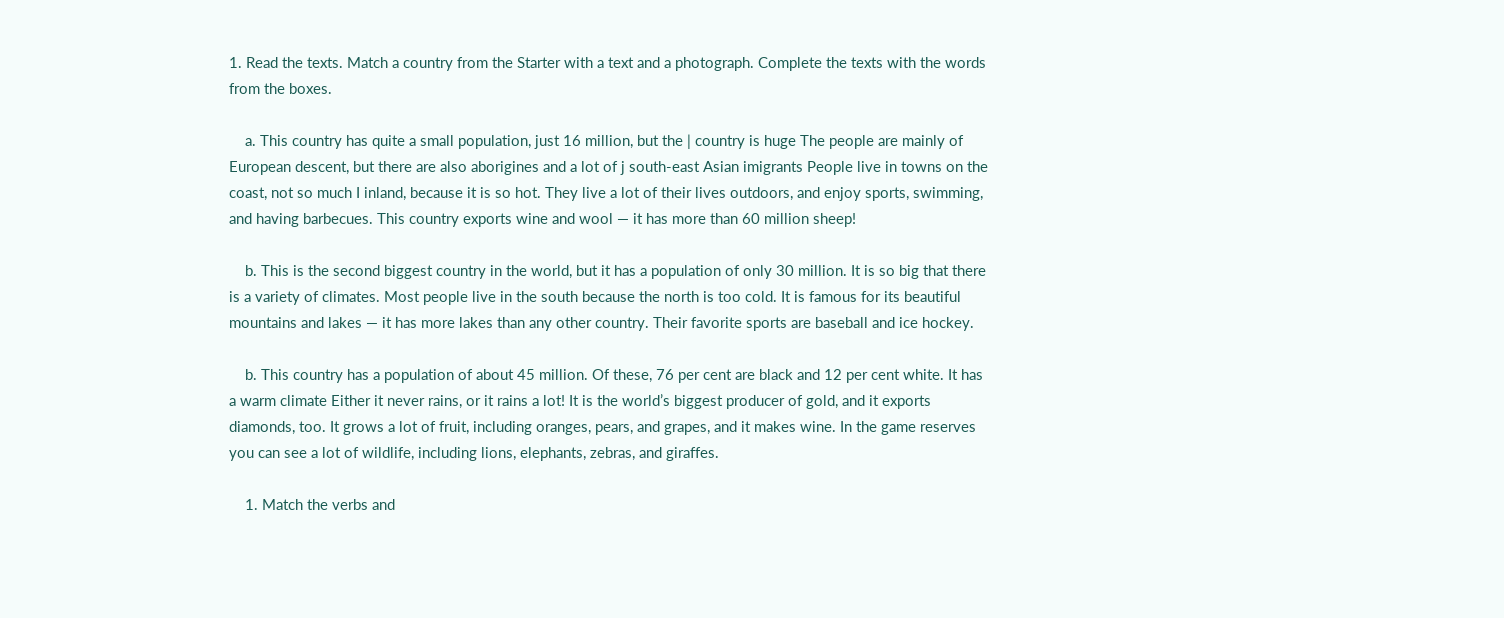1. Read the texts. Match a country from the Starter with a text and a photograph. Complete the texts with the words from the boxes.

    a. This country has quite a small population, just 16 million, but the | country is huge The people are mainly of European descent, but there are also aborigines and a lot of j south-east Asian imigrants People live in towns on the coast, not so much I inland, because it is so hot. They live a lot of their lives outdoors, and enjoy sports, swimming, and having barbecues. This country exports wine and wool — it has more than 60 million sheep!

    b. This is the second biggest country in the world, but it has a population of only 30 million. It is so big that there is a variety of climates. Most people live in the south because the north is too cold. It is famous for its beautiful mountains and lakes — it has more lakes than any other country. Their favorite sports are baseball and ice hockey.

    b. This country has a population of about 45 million. Of these, 76 per cent are black and 12 per cent white. It has a warm climate Either it never rains, or it rains a lot! It is the world’s biggest producer of gold, and it exports diamonds, too. It grows a lot of fruit, including oranges, pears, and grapes, and it makes wine. In the game reserves you can see a lot of wildlife, including lions, elephants, zebras, and giraffes.

    1. Match the verbs and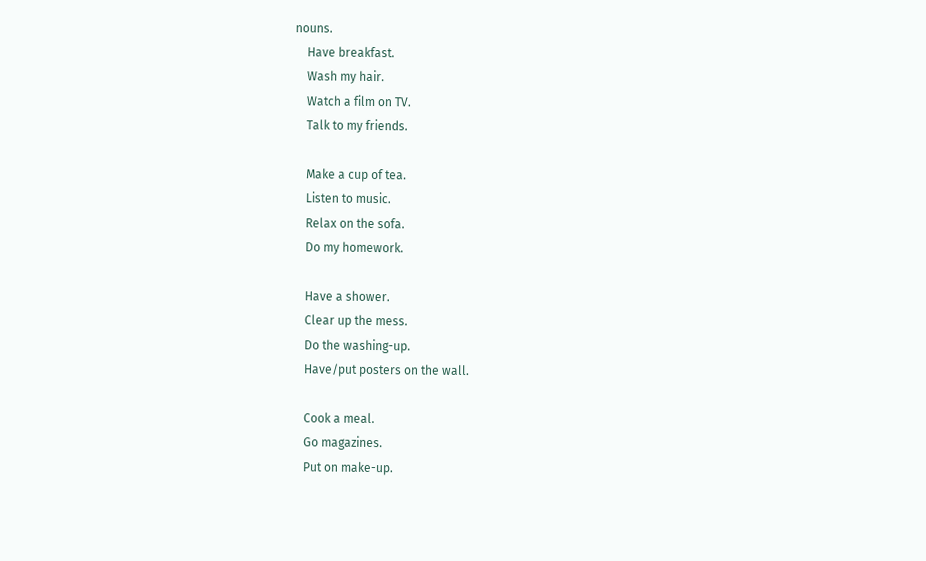nouns.
    Have breakfast.
    Wash my hair.
    Watch a film on TV.
    Talk to my friends.

    Make a cup of tea.
    Listen to music.
    Relax on the sofa.
    Do my homework.

    Have a shower.
    Clear up the mess.
    Do the washing-up.
    Have/put posters on the wall.

    Cook a meal.
    Go magazines.
    Put on make-up.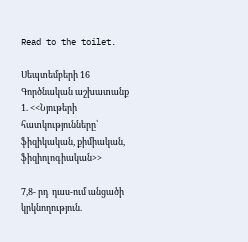Read to the toilet.

Սեպտեմբերի 16 Գործնական աշխատանք  1. <<Նյութերի  հատկությունները՝  ֆիզիկական, քիմիական, ֆիզիոլոգիական>>

7,8- րդ  դաս-ում անցածի կրկնողություն.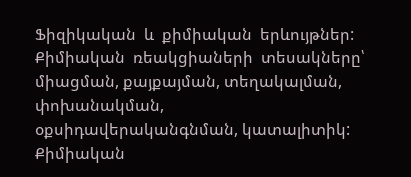Ֆիզիկական  և  քիմիական  երևույթներ: Քիմիական  ռեակցիաների  տեսակները՝ միացման, քայքայման, տեղակալման, փոխանակման, օքսիդավերականգնման, կատալիտիկ: Քիմիական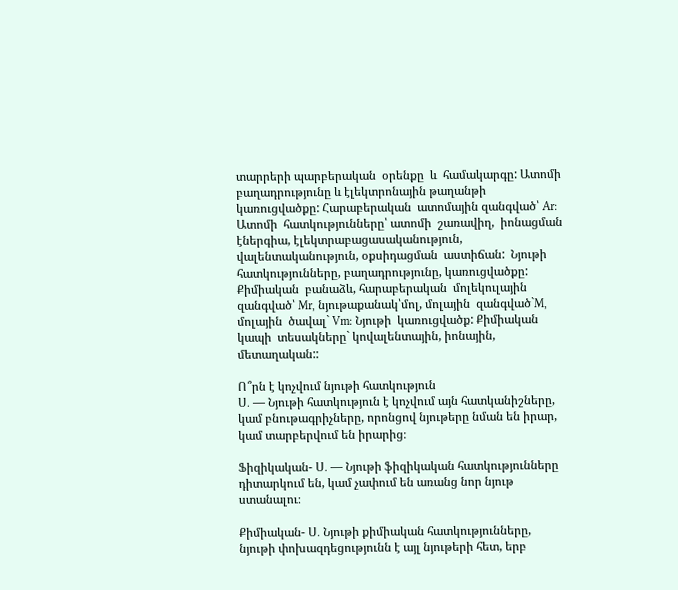տարրերի պարբերական  օրենքը  և  համակարգը: Ատոմի  բաղադրությունը և էլեկտրոնային թաղանթի  կառուցվածքը: Հարաբերական  ատոմային զանգված՝ Ar:  Ատոմի  հատկությունները՝ ատոմի  շառավիղ,  իոնացման  էներգիա, էլեկտրաբացասականություն, վալենտականություն, օքսիդացման  աստիճան:  Նյութի հատկությունները, բաղադրությունը, կառուցվածքը: Քիմիական  բանաձև, հարաբերական  մոլեկուլային  զանգված՝ Mr, նյութաքանակ՝մոլ, մոլային  զանգված`M, մոլային  ծավալ` Vm: Նյութի  կառուցվածք: Քիմիական  կապի  տեսակները` կովալենտային, իոնային, մետաղական::

Ո՞րն է կոչվում նյութի հատկություն
Ս․ — Նյութի հատկություն է կոչվում այն հատկանիշները, կամ բնութագրիչները, որոնցով նյութերը նման են իրար, կամ տարբերվում են իրարից։

Ֆիզիկական- Ս․ — Նյութի ֆիզիկական հատկությունները դիտարկում են, կամ չափում են առանց նոր նյութ ստանալու։

Քիմիական- Ս․ Նյութի քիմիական հատկությունները, նյութի փոխազդեցությունն է այլ նյութերի հետ, երբ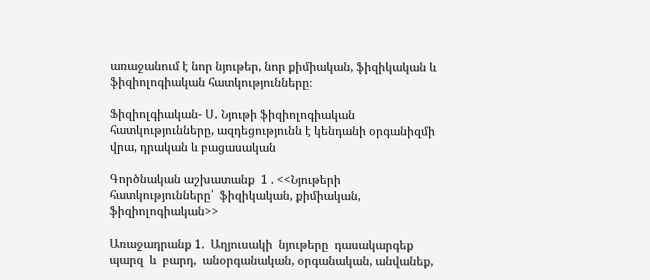առաջանում է նոր նյութեր, նոր քիմիական, ֆիզիկական և ֆիզիոլոգիական հատկությունները։

Ֆիզիոլգիական- Ս․ Նյութի ֆիզիոլոգիական հատկությունները, ազդեցությունն է կենդանի օրգանիզմի վրա, դրական և բացասական

Գործնական աշխատանք  1 . <<Նյութերի  հատկությունները՝  ֆիզիկական, քիմիական, ֆիզիոլոգիական>>

Առաջադրանք 1.  Աղյուսակի  նյութերը  դասակարգեք  պարզ  և  բարդ,  անօրգանական, օրգանական, անվանեք,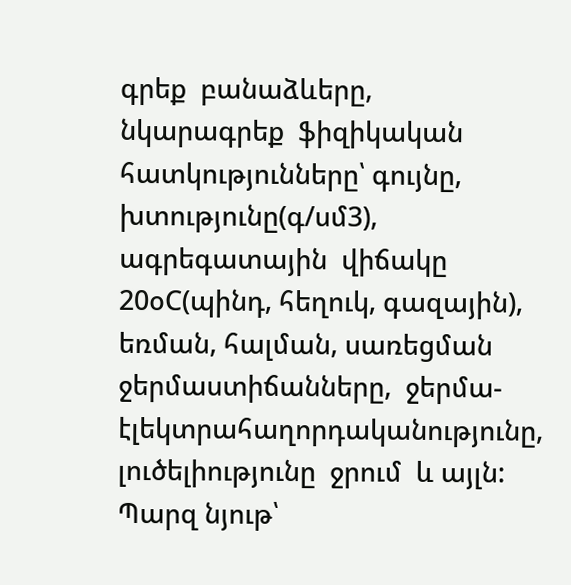գրեք  բանաձևերը,  նկարագրեք  ֆիզիկական  հատկությունները՝ գույնը, խտությունը(գ/սմ3),  ագրեգատային  վիճակը 20օC(պինդ, հեղուկ, գազային), եռման, հալման, սառեցման ջերմաստիճանները,  ջերմա- էլեկտրահաղորդականությունը, լուծելիությունը  ջրում  և այլն:
Պարզ նյութ՝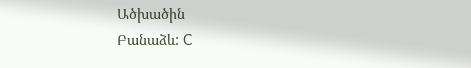Ածխածին
Բանաձև: C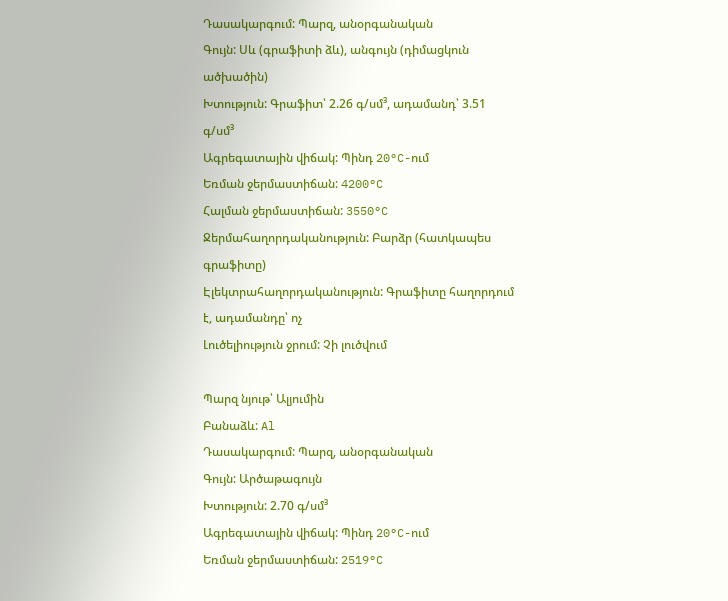Դասակարգում: Պարզ, անօրգանական
Գույն: Սև (գրաֆիտի ձև), անգույն (դիմացկուն ածխածին)
Խտություն: Գրաֆիտ՝ 2.26 գ/սմ³, ադամանդ՝ 3.51 գ/սմ³
Ագրեգատային վիճակ: Պինդ 20°C-ում
Եռման ջերմաստիճան: 4200°C
Հալման ջերմաստիճան: 3550°C
Ջերմահաղորդականություն: Բարձր (հատկապես գրաֆիտը)
Էլեկտրահաղորդականություն: Գրաֆիտը հաղորդում է, ադամանդը՝ ոչ
Լուծելիություն ջրում: Չի լուծվում

Պարզ նյութ՝ Ալյումին
Բանաձև: Al
Դասակարգում: Պարզ, անօրգանական
Գույն: Արծաթագույն
Խտություն: 2.70 գ/սմ³
Ագրեգատային վիճակ: Պինդ 20°C-ում
Եռման ջերմաստիճան: 2519°C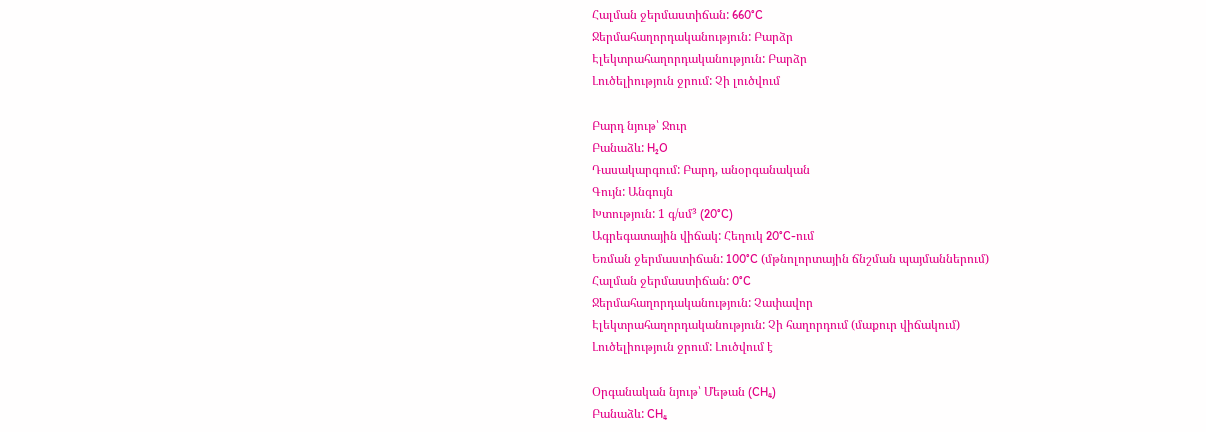Հալման ջերմաստիճան: 660°C
Ջերմահաղորդականություն: Բարձր
Էլեկտրահաղորդականություն: Բարձր
Լուծելիություն ջրում: Չի լուծվում

Բարդ նյութ՝ Ջուր
Բանաձև: H₂O
Դասակարգում: Բարդ, անօրգանական
Գույն: Անգույն
Խտություն: 1 գ/սմ³ (20°C)
Ագրեգատային վիճակ: Հեղուկ 20°C-ում
Եռման ջերմաստիճան: 100°C (մթնոլորտային ճնշման պայմաններում)
Հալման ջերմաստիճան: 0°C
Ջերմահաղորդականություն: Չափավոր
Էլեկտրահաղորդականություն: Չի հաղորդում (մաքուր վիճակում)
Լուծելիություն ջրում: Լուծվում է

Օրգանական նյութ՝ Մեթան (CH₄)
Բանաձև: CH₄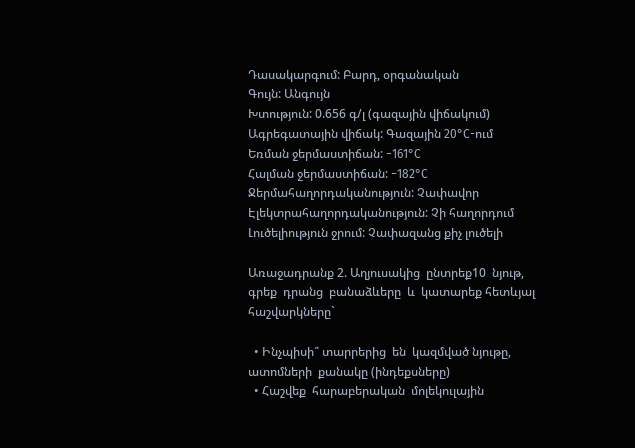Դասակարգում: Բարդ, օրգանական
Գույն: Անգույն
Խտություն: 0.656 գ/լ (գազային վիճակում)
Ագրեգատային վիճակ: Գազային 20°C-ում
Եռման ջերմաստիճան: −161°C
Հալման ջերմաստիճան: −182°C
Ջերմահաղորդականություն: Չափավոր
Էլեկտրահաղորդականություն: Չի հաղորդում
Լուծելիություն ջրում: Չափազանց քիչ լուծելի

Առաջադրանք 2. Աղյուսակից  ընտրեք10  նյութ,  գրեք  դրանց  բանաձևերը  և  կատարեք հետևյալ հաշվարկները`

  • Ինչպիսի՞ տարրերից  են  կազմված նյութը, ատոմների  քանակը (ինդեքսները)
  • Հաշվեք  հարաբերական  մոլեկուլային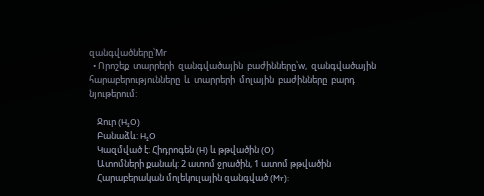զանգվածները՝Mr
  • Որոշեք  տարրերի  զանգվածային  բաժինները՝w,  զանգվածային հարաբերությունները  և  տարրերի  մոլային  բաժինները  բարդ  նյութերում:

    Ջուր (H₂O)
    Բանաձև: H₂O
    Կազմված է: Հիդրոգեն (H) և թթվածին (O)
    Ատոմների քանակ: 2 ատոմ ջրածին, 1 ատոմ թթվածին
    Հարաբերական մոլեկուլային զանգված (Mr):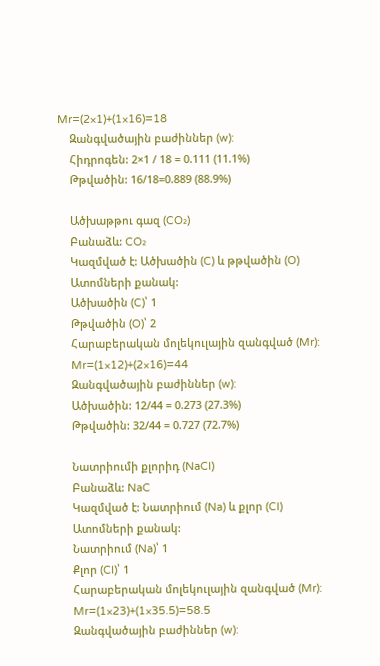Mr=(2×1)+(1×16)=18
    Զանգվածային բաժիններ (w):
    Հիդրոգեն: 2×1 / 18 = 0.111 (11.1%)
    Թթվածին: 16/18=0.889 (88.9%)

    Ածխաթթու գազ (CO₂)
    Բանաձև: CO₂
    Կազմված է: Ածխածին (C) և թթվածին (O)
    Ատոմների քանակ:
    Ածխածին (C)՝ 1
    Թթվածին (O)՝ 2
    Հարաբերական մոլեկուլային զանգված (Mr):
    Mr=(1×12)+(2×16)=44
    Զանգվածային բաժիններ (w):
    Ածխածին: 12/44 = 0.273 (27.3%)
    Թթվածին: 32/44 = 0.727 (72.7%)

    Նատրիումի քլորիդ (NaCl)
    Բանաձև: NaC
    Կազմված է: Նատրիում (Na) և քլոր (Cl)
    Ատոմների քանակ:
    Նատրիում (Na)՝ 1
    Քլոր (Cl)՝ 1
    Հարաբերական մոլեկուլային զանգված (Mr):
    Mr=(1×23)+(1×35.5)=58.5
    Զանգվածային բաժիններ (w):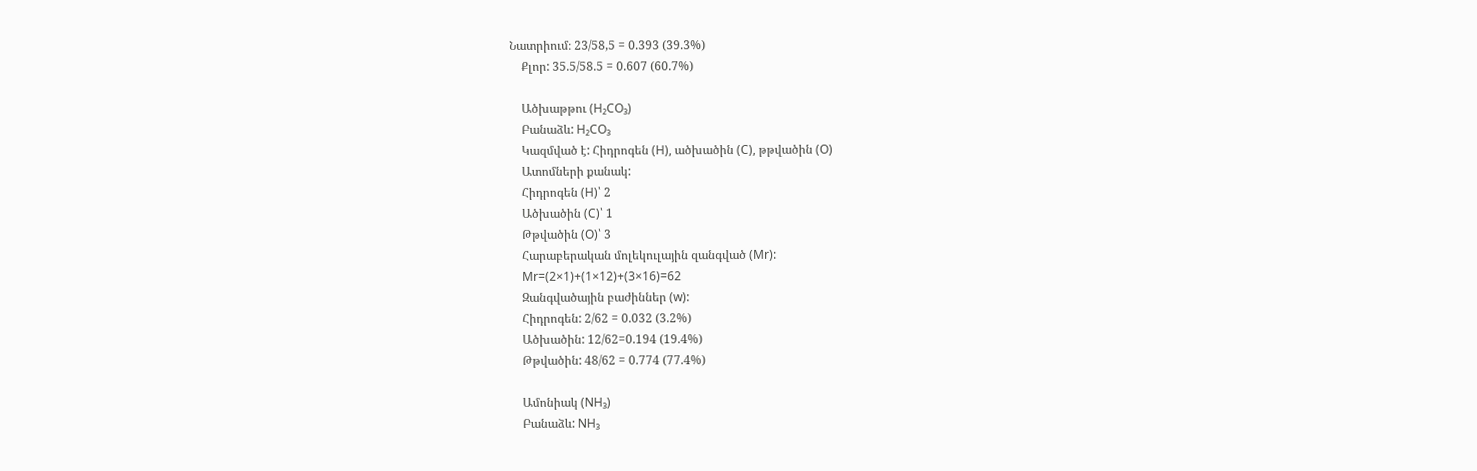Նատրիում։ 23/58,5 = 0.393 (39.3%)
    Քլոր: 35.5/58.5 = 0.607 (60.7%)

    Ածխաթթու (H₂CO₃)
    Բանաձև: H₂CO₃
    Կազմված է: Հիդրոգեն (H), ածխածին (C), թթվածին (O)
    Ատոմների քանակ:
    Հիդրոգեն (H)՝ 2
    Ածխածին (C)՝ 1
    Թթվածին (O)՝ 3
    Հարաբերական մոլեկուլային զանգված (Mr):
    Mr=(2×1)+(1×12)+(3×16)=62
    Զանգվածային բաժիններ (w):
    Հիդրոգեն: 2/62 = 0.032 (3.2%)
    Ածխածին: 12/62=0.194 (19.4%)
    Թթվածին: 48/62 = 0.774 (77.4%)

    Ամոնիակ (NH₃)
    Բանաձև: NH₃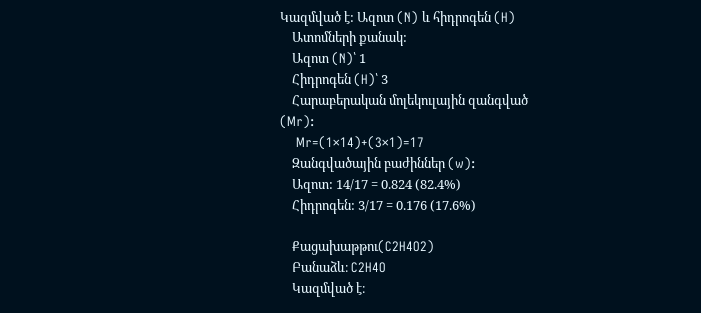Կազմված է: Ազոտ (N) և հիդրոգեն (H)
    Ատոմների քանակ:
    Ազոտ (N)՝ 1
    Հիդրոգեն (H)՝ 3
    Հարաբերական մոլեկուլային զանգված (Mr):
    Mr=(1×14)+(3×1)=17
    Զանգվածային բաժիններ (w):
    Ազոտ: 14/17 = 0.824 (82.4%)
    Հիդրոգեն: 3/17 = 0.176 (17.6%)

    Քացախաթթու(C2H4O2)
    Բանաձև։ C2H4O
    Կազմված է։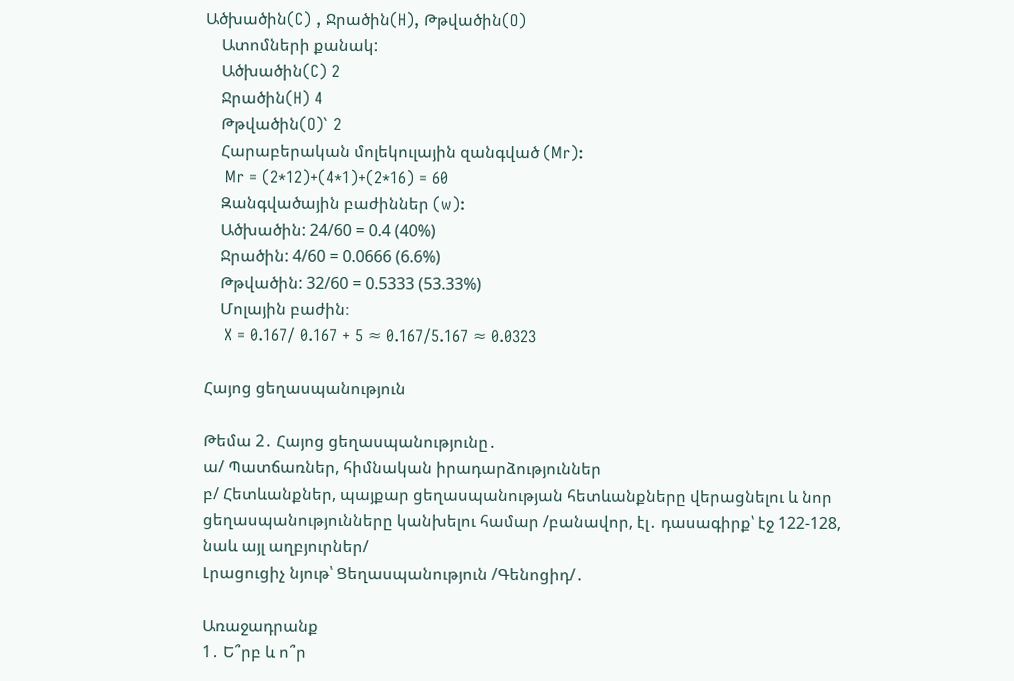Ածխածին(C) , Ջրածին(H), Թթվածին(O)
    Ատոմների քանակ:
    Ածխածին(C) 2
    Ջրածին(H) 4
    Թթվածին(O)` 2
    Հարաբերական մոլեկուլային զանգված (Mr):
    Mr = (2*12)+(4*1)+(2*16) = 60
    Զանգվածային բաժիններ (w):
    Ածխածին: 24/60 = 0.4 (40%)
    Ջրածին: 4/60 = 0.0666 (6.6%)
    Թթվածին: 32/60 = 0.5333 (53.33%)
    Մոլային բաժին։
    X = 0.167/ 0.167 + 5 ≈ 0.167/5.167 ≈ 0.0323

Հայոց ցեղասպանություն

Թեմա 2․ Հայոց ցեղասպանությունը․
ա/ Պատճառներ, հիմնական իրադարձություններ
բ/ Հետևանքներ, պայքար ցեղասպանության հետևանքները վերացնելու և նոր ցեղասպանությունները կանխելու համար /բանավոր, էլ․ դասագիրք՝ էջ 122-128, նաև այլ աղբյուրներ/
Լրացուցիչ նյութ՝ Ցեղասպանություն /Գենոցիդ/․

Առաջադրանք
1․ Ե՞րբ և ո՞ր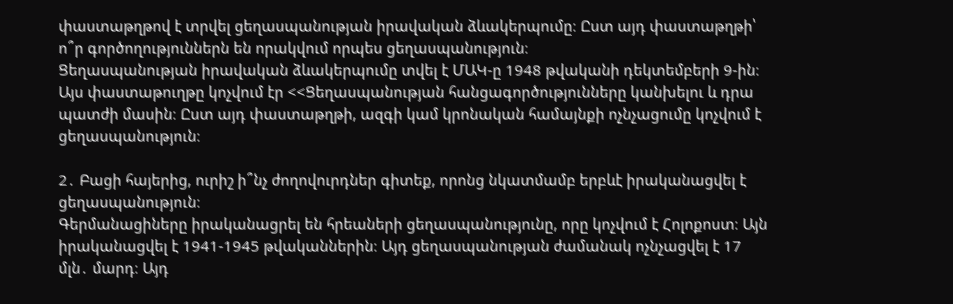փաստաթղթով է տրվել ցեղասպանության իրավական ձևակերպումը։ Ըստ այդ փաստաթղթի՝ ո՞ր գործողություններն են որակվում որպես ցեղասպանություն։
Ցեղասպանության իրավական ձևակերպումը տվել է ՄԱԿ-ը 1948 թվականի դեկտեմբերի 9-ին։ Այս փաստաթուղթը կոչվում էր <<Ցեղասպանության հանցագործությունները կանխելու և դրա պատժի մասին։ Ըստ այդ փաստաթղթի, ազգի կամ կրոնական համայնքի ոչնչացումը կոչվում է ցեղասպանություն։

2․ Բացի հայերից, ուրիշ ի՞նչ ժողովուրդներ գիտեք, որոնց նկատմամբ երբևէ իրականացվել է ցեղասպանություն։
Գերմանացիները իրականացրել են հրեաների ցեղասպանությունը, որը կոչվում է Հոլոքոստ։ Այն իրականացվել է 1941-1945 թվականներին։ Այդ ցեղասպանության ժամանակ ոչնչացվել է 17 մլն․ մարդ։ Այդ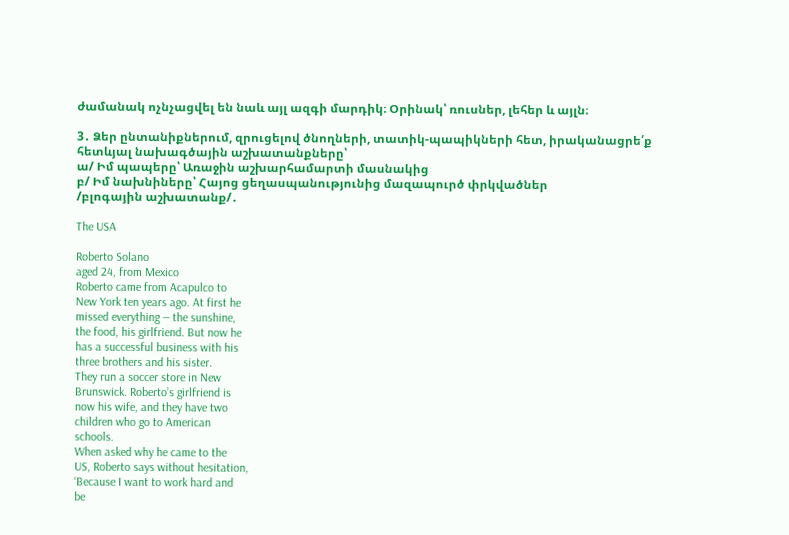ժամանակ ոչնչացվել են նաև այլ ազգի մարդիկ։ Օրինակ՝ ռուսներ, լեհեր և այլն։

3․ Ձեր ընտանիքներում, զրուցելով ծնողների, տատիկ-պապիկների հետ, իրականացրե՛ք հետևյալ նախագծային աշխատանքները՝
ա/ Իմ պապերը՝ Առաջին աշխարհամարտի մասնակից
բ/ Իմ նախնիները՝ Հայոց ցեղասպանությունից մազապուրծ փրկվածներ
/բլոգային աշխատանք/․

The USA

Roberto Solano
aged 24, from Mexico
Roberto came from Acapulco to
New York ten years ago. At first he
missed everything — the sunshine,
the food, his girlfriend. But now he
has a successful business with his
three brothers and his sister.
They run a soccer store in New
Brunswick. Roberto’s girlfriend is
now his wife, and they have two
children who go to American
schools.
When asked why he came to the
US, Roberto says without hesitation,
‘Because I want to work hard and
be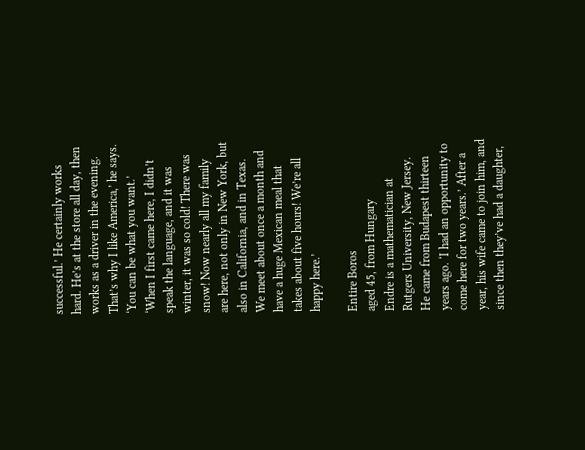successful.’ He certainly works
hard. He’s at the store all day, then
works as a driver in the evening.
That’s why I like America,’ he says.
‘You can be what you want.’
‘When I first came here, I didn’t
speak the language, and it was
winter, it was so cold! There was
snow! Now nearly all my family
are here, not only in New York, but
also in California, and in Texas.
We meet about once a month and
have a huge Mexican meal that
takes about five hours! We’re all
happy here.’

Entire Boros
aged 45, from Hungary
Endre is a mathematician at
Rutgers University, New Jersey.
He came from Budapest thirteen
years ago. ‘I had an opportunity to
come here for two years.’ After a
year, his wife came to join him, and
since then they’ve had a daughter,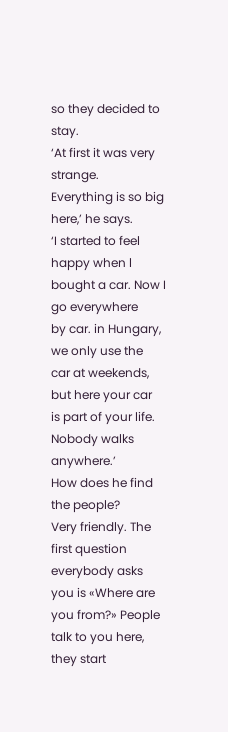so they decided to stay.
‘At first it was very strange.
Everything is so big here,’ he says.
‘I started to feel happy when l
bought a car. Now I go everywhere
by car. in Hungary, we only use the
car at weekends, but here your car
is part of your life. Nobody walks
anywhere.’
How does he find the people?
Very friendly. The first question
everybody asks you is «Where are
you from?» People talk to you here,
they start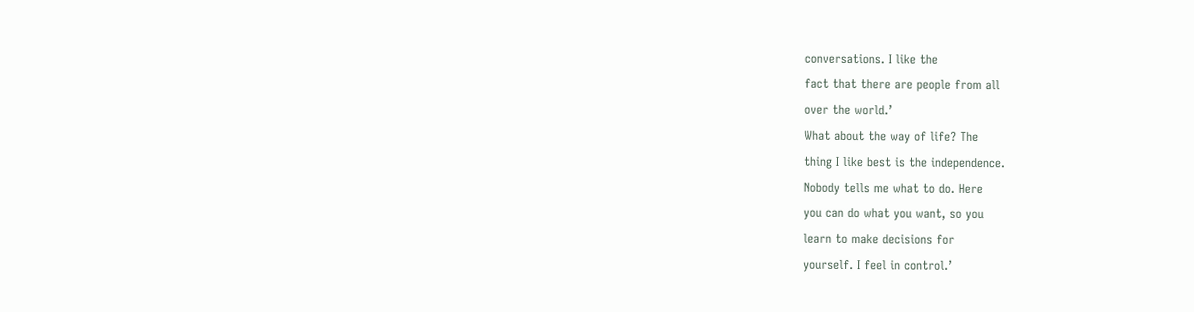conversations. I like the
fact that there are people from all
over the world.’
What about the way of life? The
thing I like best is the independence.
Nobody tells me what to do. Here
you can do what you want, so you
learn to make decisions for
yourself. I feel in control.’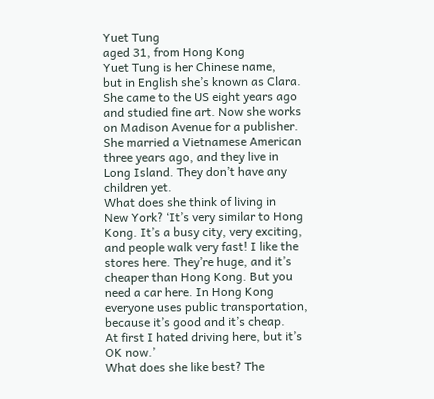Yuet Tung
aged 31, from Hong Kong
Yuet Tung is her Chinese name,
but in English she’s known as Clara.
She came to the US eight years ago
and studied fine art. Now she works
on Madison Avenue for a publisher.
She married a Vietnamese American
three years ago, and they live in
Long Island. They don’t have any
children yet.
What does she think of living in
New York? ‘It’s very similar to Hong
Kong. It’s a busy city, very exciting,
and people walk very fast! I like the
stores here. They’re huge, and it’s
cheaper than Hong Kong. But you
need a car here. In Hong Kong
everyone uses public transportation,
because it’s good and it’s cheap.
At first I hated driving here, but it’s
OK now.’
What does she like best? The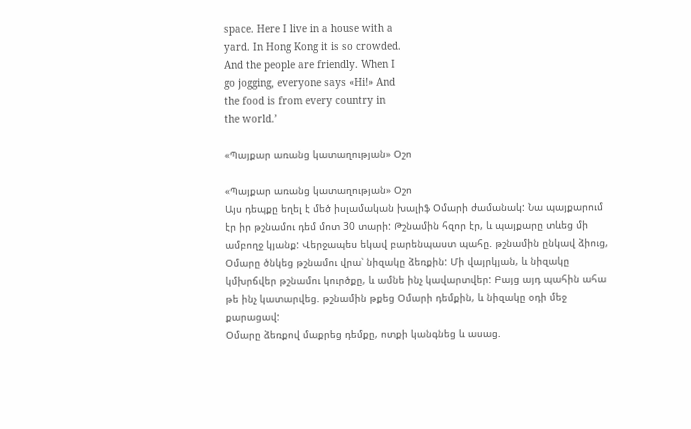space. Here I live in a house with a
yard. In Hong Kong it is so crowded.
And the people are friendly. When I
go jogging, everyone says «Hi!» And
the food is from every country in
the world.’

«Պայքար առանց կատաղության» Օշո

«Պայքար առանց կատաղության» Օշո
Այս դեպքը եղել է մեծ իսլամական խալիֆ Օմարի ժամանակ: Նա պայքարում էր իր թշնամու դեմ մոտ 30 տարի: Թշնամին հզոր էր, և պայքարը տևեց մի ամբողջ կյանք: Վերջապես եկավ բարենպաստ պահը. թշնամին ընկավ ձիուց, Օմարը ծնկեց թշնամու վրա՝ նիզակը ձեռքին: Մի վայրկյան, և նիզակը կմխրճվեր թշնամու կուրծքը, և ամնե ինչ կավարտվեր: Բայց այդ պահին ահա թե ինչ կատարվեց. թշնամին թքեց Օմարի դեմքին, և նիզակը օդի մեջ քարացավ:
Օմարը ձեռքով մաքրեց դեմքը, ոտքի կանգնեց և ասաց.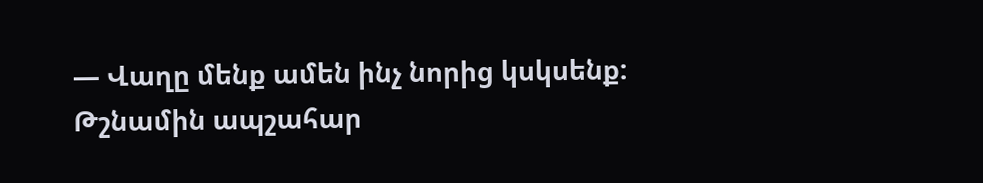— Վաղը մենք ամեն ինչ նորից կսկսենք:
Թշնամին ապշահար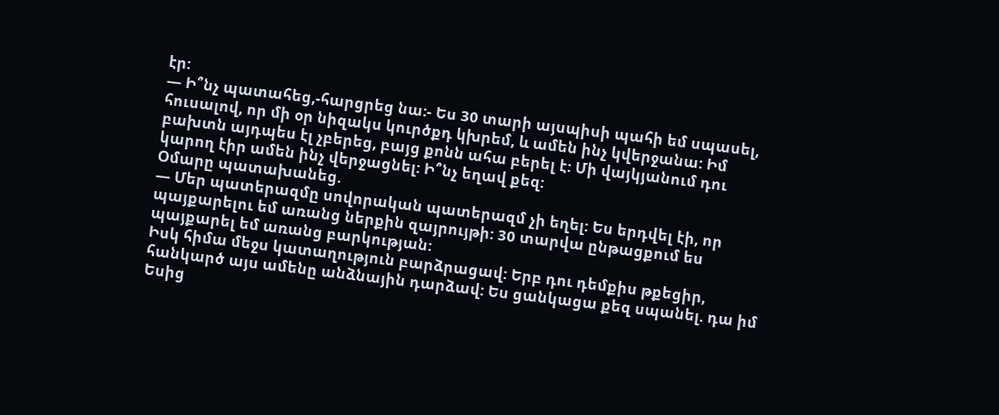էր:
— Ի՞նչ պատահեց,-հարցրեց նա:- Ես 30 տարի այսպիսի պահի եմ սպասել, հուսալով, որ մի օր նիզակս կուրծքդ կխրեմ, և ամեն ինչ կվերջանա: Իմ բախտն այդպես էլ չբերեց, բայց քոնն ահա բերել է: Մի վայկյանում դու կարող էիր ամեն ինչ վերջացնել: Ի՞նչ եղավ քեզ:
Օմարը պատախանեց.
— Մեր պատերազմը սովորական պատերազմ չի եղել: Ես երդվել էի, որ պայքարելու եմ առանց ներքին զայրույթի: 30 տարվա ընթացքում ես պայքարել եմ առանց բարկության:
Իսկ հիմա մեջս կատաղություն բարձրացավ: Երբ դու դեմքիս թքեցիր, հանկարծ այս ամենը անձնային դարձավ: Ես ցանկացա քեզ սպանել. դա իմ Եսից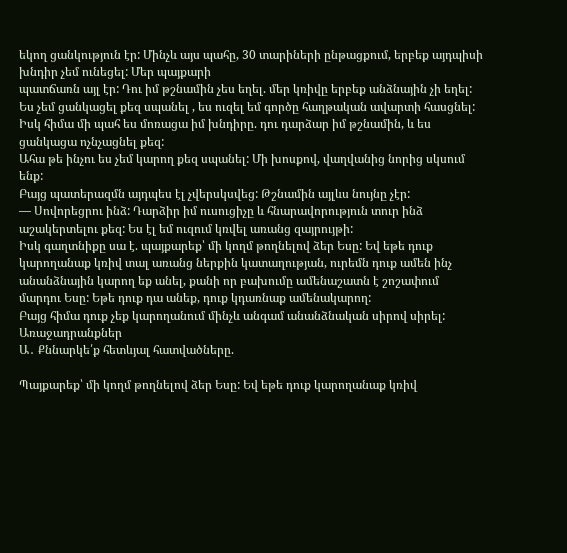եկող ցանկություն էր: Մինչև այս պահը, 30 տարիների ընթացքում, երբեք այդպիսի խնդիր չեմ ունեցել: Մեր պայքարի
պատճառն այլ էր: Դու իմ թշնամին չես եղել. մեր կռիվը երբեք անձնային չի եղել: Ես չեմ ցանկացել քեզ սպանել , ես ուզել եմ գործը հաղթական ավարտի հասցնել: Իսկ հիմա մի պահ ես մոռացա իմ խնդիրը. դու դարձար իմ թշնամին, և ես ցանկացա ոչնչացնել քեզ:
Ահա թե ինչու ես չեմ կարող քեզ սպանել: Մի խոսքով, վաղվանից նորից սկսում ենք:
Բայց պատերազմն այդպես էլ չվերսկսվեց: Թշնամին այլևս նույնը չէր:
— Սովորեցրու ինձ: Դարձիր իմ ուսուցիչը և հնարավորություն տուր ինձ աշակերտելու քեզ: Ես էլ եմ ուզում կռվել առանց զայրույթի:
Իսկ գաղտնիքը սա է. պայքարեք՝ մի կողմ թողնելով ձեր Եսը: Եվ եթե դուք կարողանաք կռիվ տալ առանց ներքին կատաղության, ուրեմն դուք ամեն ինչ անանձնային կարող եք անել, քանի որ բախումը ամենաշատն է շոշափում մարդու Եսը: Եթե դուք դա անեք, դուք կդառնաք ամենակարող:
Բայց հիմա դուք չեք կարողանում մինչև անգամ անանձնական սիրով սիրել:
Առաջադրանքներ
Ա․ Քննարկե՛ք հետևյալ հատվածները.

Պայքարեք՝ մի կողմ թողնելով ձեր Եսը: Եվ եթե դուք կարողանաք կռիվ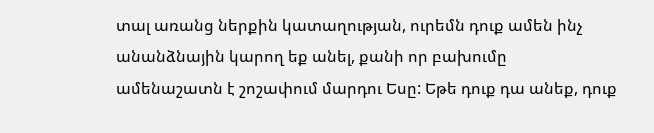տալ առանց ներքին կատաղության, ուրեմն դուք ամեն ինչ անանձնային կարող եք անել, քանի որ բախումը ամենաշատն է շոշափում մարդու Եսը: Եթե դուք դա անեք, դուք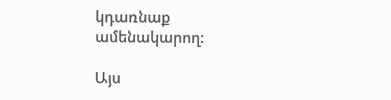կդառնաք ամենակարող:

Այս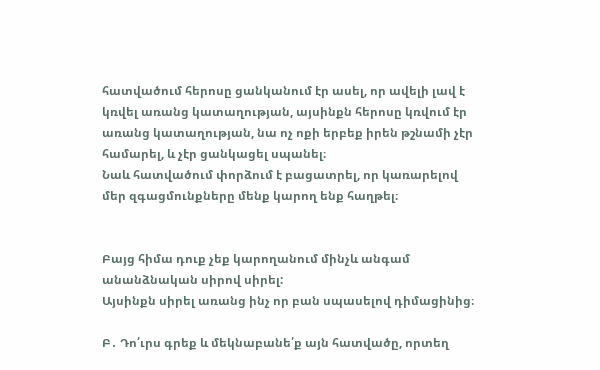հատվածում հերոսը ցանկանում էր ասել, որ ավելի լավ է կռվել առանց կատաղության, այսինքն հերոսը կռվում էր առանց կատաղության, նա ոչ ոքի երբեք իրեն թշնամի չէր համարել, և չէր ցանկացել սպանել։
Նաև հատվածում փորձում է բացատրել, որ կառարելով մեր զգացմունքները մենք կարող ենք հաղթել։


Բայց հիմա դուք չեք կարողանում մինչև անգամ անանձնական սիրով սիրել:
Այսինքն սիրել առանց ինչ որ բան սպասելով դիմացինից։

Բ․ Դո՛ւրս գրեք և մեկնաբանե՛ք այն հատվածը, որտեղ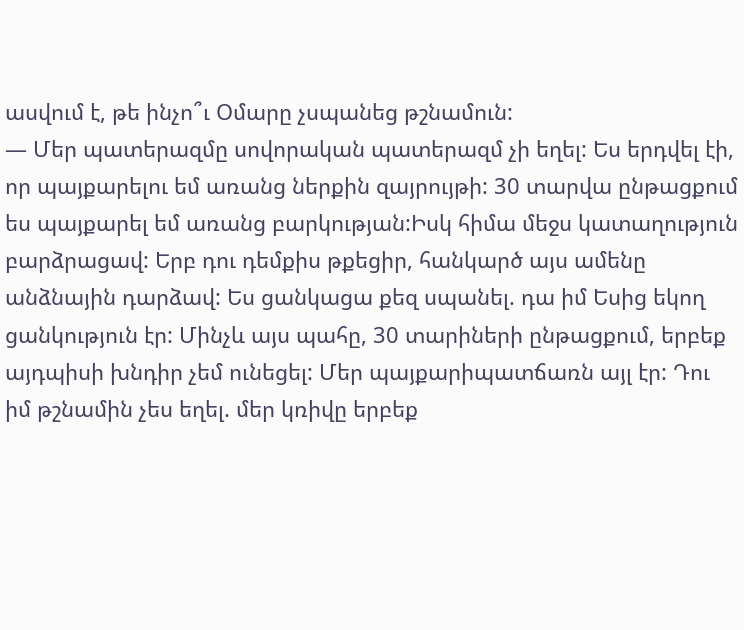ասվում է, թե ինչո՞ւ Օմարը չսպանեց թշնամուն:
— Մեր պատերազմը սովորական պատերազմ չի եղել: Ես երդվել էի, որ պայքարելու եմ առանց ներքին զայրույթի: 30 տարվա ընթացքում ես պայքարել եմ առանց բարկության:Իսկ հիմա մեջս կատաղություն բարձրացավ: Երբ դու դեմքիս թքեցիր, հանկարծ այս ամենը անձնային դարձավ: Ես ցանկացա քեզ սպանել. դա իմ Եսից եկող ցանկություն էր: Մինչև այս պահը, 30 տարիների ընթացքում, երբեք այդպիսի խնդիր չեմ ունեցել: Մեր պայքարիպատճառն այլ էր: Դու իմ թշնամին չես եղել. մեր կռիվը երբեք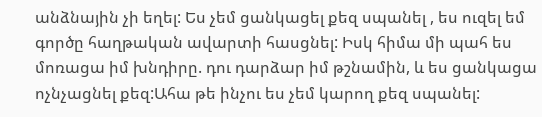անձնային չի եղել: Ես չեմ ցանկացել քեզ սպանել , ես ուզել եմ գործը հաղթական ավարտի հասցնել: Իսկ հիմա մի պահ ես մոռացա իմ խնդիրը. դու դարձար իմ թշնամին, և ես ցանկացա ոչնչացնել քեզ:Ահա թե ինչու ես չեմ կարող քեզ սպանել: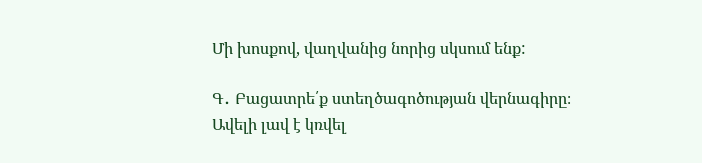Մի խոսքով, վաղվանից նորից սկսում ենք:

Գ․ Բացատրե՛ք ստեղծագոծության վերնագիրը։
Ավելի լավ է կռվել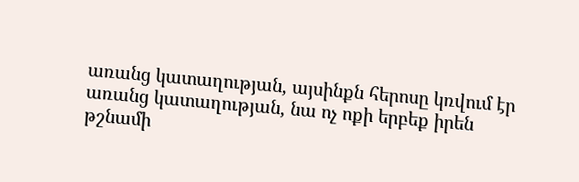առանց կատաղության, այսինքն հերոսը կռվում էր առանց կատաղության, նա ոչ ոքի երբեք իրեն թշնամի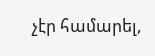չէր համարել,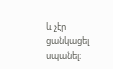և չէր ցանկացել սպանել։